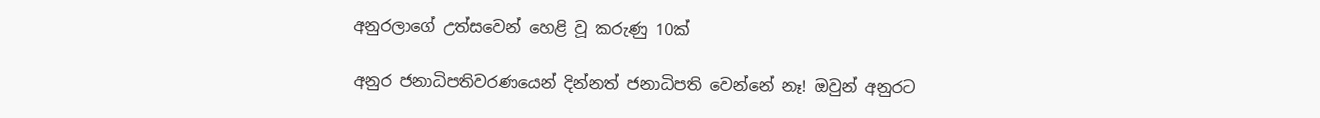අනුරලාගේ උත්සවෙන් හෙළි වූ කරුණු 10ක්

අනුර ජනාධිපතිවරණයෙන් දින්නත් ජනාධිපති වෙන්නේ නෑ! ඔවුන් අනුරට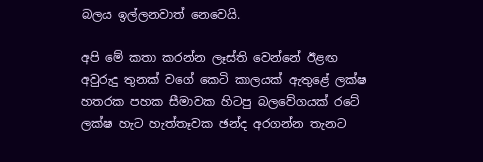බලය ඉල්ලනවාත් නෙවෙයි.

අපි මේ කතා කරන්න ලෑස්ති වෙන්නේ ඊළඟ අවුරුදු තුනක් වගේ කෙටි කාලයක් ඇතුළේ ලක්ෂ හතරක පහක සීමාවක හිටපු බලවේගයක් රටේ ලක්ෂ හැට හැත්තෑවක ඡන්ද අරගන්න තැනට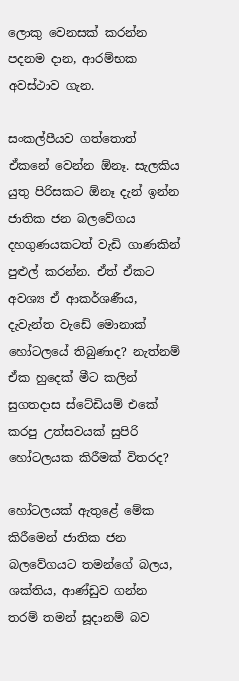ලොකු වෙනසක් කරන්න පදනම දාන, ආරම්භක අවස්ථාව ගැන.

සංකල්පීයව ගත්තොත් ඒකනේ වෙන්න ඕනෑ. සැලකිය යුතු පිරිසකට ඕනෑ දැන් ඉන්න ජාතික ජන බලවේගය දහගුණයකටත් වැඩි ගාණකින් පුළුල් කරන්න. ඒත් ඒකට අවශ්‍ය ඒ ආකර්ශණීය, දැවැන්ත වැඩේ මොනාක් හෝටලයේ තිබුණාද? නැත්නම් ඒක හුදෙක් මීට කලින් සුගතදාස ස්ටේඩියම් එකේ කරපු උත්සවයක් සුපිරි හෝටලයක කිරීමක් විතරද?

හෝටලයක් ඇතුළේ මේක කිරීමෙන් ජාතික ජන බලවේගයට තමන්ගේ බලය, ශක්තිය, ආණ්ඩුව ගන්න තරම් තමන් සූදානම් බව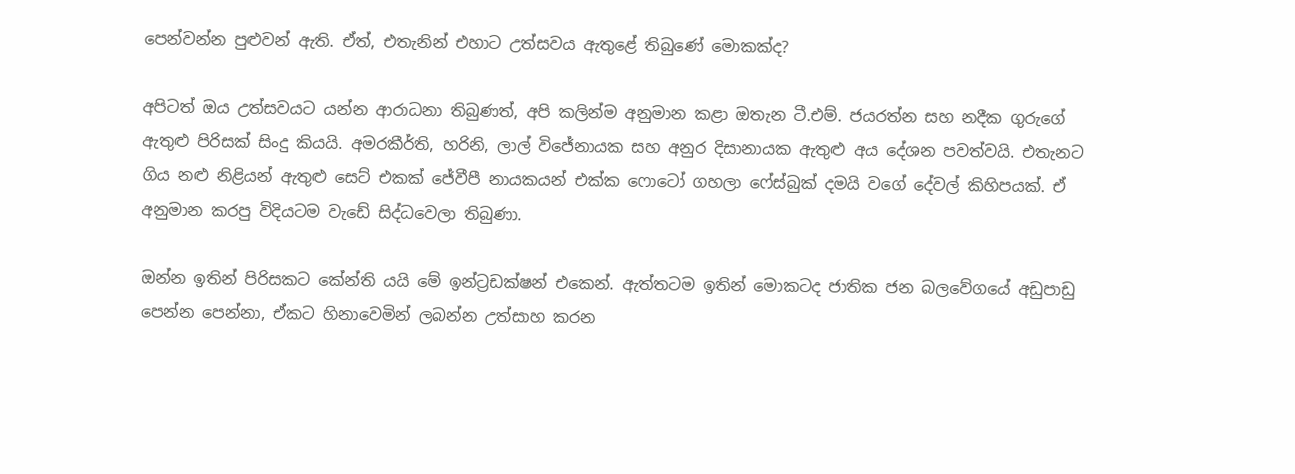පෙන්වන්න පුළුවන් ඇති. ඒත්, එතැනින් එහාට උත්සවය ඇතුළේ තිබුණේ මොකක්ද?

අපිටත් ඔය උත්සවයට යන්න ආරාධනා තිබුණත්, අපි කලින්ම අනුමාන කළා ඔතැන ටී.එම්. ජයරත්න සහ නදීක ගුරුගේ ඇතුළු පිරිසක් සිංදු කියයි. අමරකීර්ති, හරිනි, ලාල් විජේනායක සහ අනුර දිසානායක ඇතුළු අය දේශන පවත්වයි. එතැනට ගිය නළු නිළියන් ඇතුළු සෙට් එකක් ජේවීපී නායකයන් එක්ක ෆොටෝ ගහලා ෆේස්බුක් දමයි වගේ දේවල් කිහිපයක්. ඒ අනුමාන කරපු විදියටම වැඩේ සිද්ධවෙලා තිබුණා.

ඔන්න ඉතින් පිරිසකට කේන්ති යයි මේ ඉන්ට්‍රඩක්ෂන් එකෙන්. ඇත්තටම ඉතින් මොකටද ජාතික ජන බලවේගයේ අඩුපාඩු පෙන්න පෙන්නා, ඒකට හිනාවෙමින් ලබන්න උත්සාහ කරන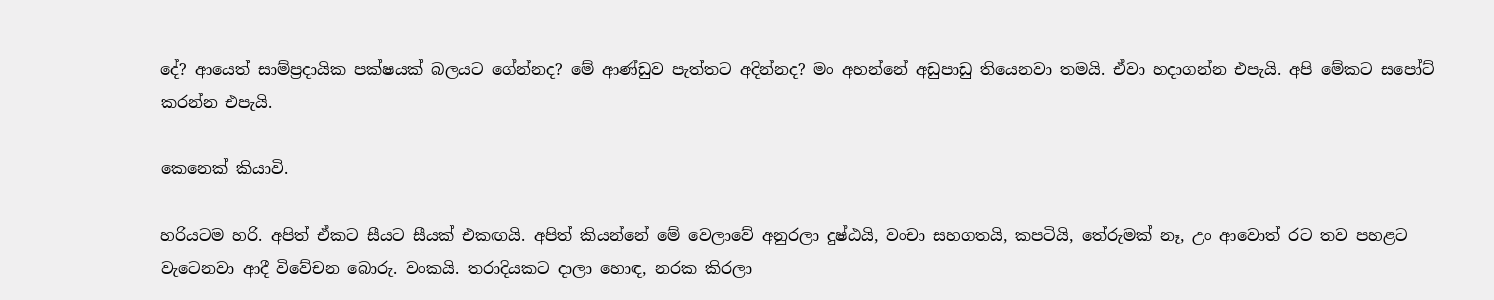දේ? ආයෙත් සාම්ප්‍රදායික පක්ෂයක් බලයට ගේන්නද? මේ ආණ්ඩුව පැත්තට අදින්නද? මං අහන්නේ අඩුපාඩු තියෙනවා තමයි. ඒවා හදාගන්න එපැයි. අපි මේකට සපෝට් කරන්න එපැයි.

කෙනෙක් කියාවි.

හරියටම හරි. අපිත් ඒකට සීයට සීයක් එකඟයි. අපිත් කියන්නේ මේ වෙලාවේ අනුරලා දුෂ්ඨයි, වංචා සහගතයි, කපටියි, තේරුමක් නෑ, උං ආවොත් රට තව පහළට වැටෙනවා ආදී විවේචන බොරු. වංකයි. තරාදියකට දාලා හොඳ, නරක කිරලා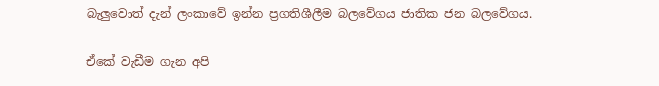බැලුවොත් දැන් ලංකාවේ ඉන්න ප්‍රගතිශීලීම බලවේගය ජාතික ජන බලවේගය.

ඒකේ වැඩීම ගැන අපි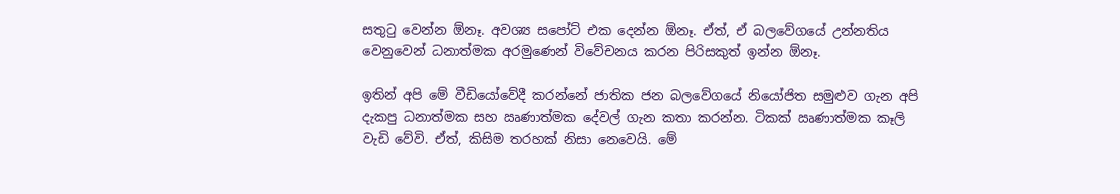සතුටු වෙන්න ඕනෑ. අවශ්‍ය සපෝට් එක දෙන්න ඕනෑ. ඒත්, ඒ බලවේගයේ උන්නතිය වෙනුවෙන් ධනාත්මක අරමුණෙන් විවේචනය කරන පිරිසකුත් ඉන්න ඕනෑ.

ඉතින් අපි මේ වීඩියෝවේදී කරන්නේ ජාතික ජන බලවේගයේ නියෝජිත සමුළුව ගැන අපි දැකපු ධනාත්මක සහ ඍණාත්මක දේවල් ගැන කතා කරන්න. ටිකක් ඍණාත්මක කෑලි වැඩි වේවි. ඒත්, කිසිම තරහක් නිසා නෙවෙයි. මේ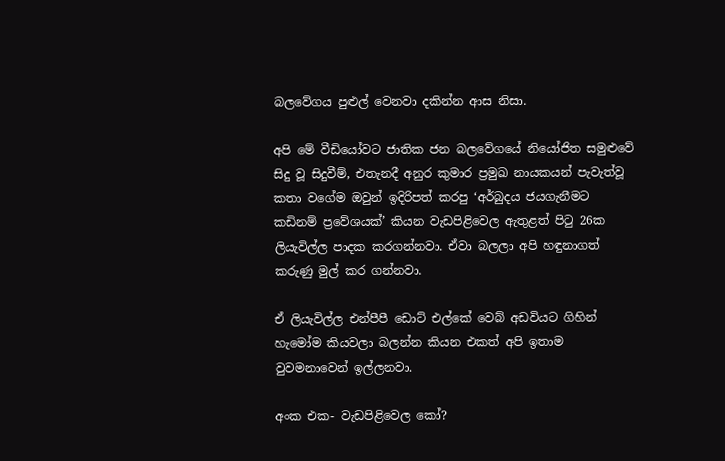බලවේගය පුළුල් වෙනවා දකින්න ආස නිසා.

අපි මේ වීඩියෝවට ජාතික ජන බලවේගයේ නියෝජිත සමුළුවේ සිදු වූ සිදුවීම්, එතැනදී අනුර කුමාර ප්‍රමුඛ නායකයන් පැවැත්වූ කතා වගේම ඔවුන් ඉදිරිපත් කරපු ‘අර්බුදය ජයගැනීමට කඩිනම් ප්‍රවේශයක්’ කියන වැඩපිළිවෙල ඇතුළත් පිටු 26ක ලියැවිල්ල පාදක කරගන්නවා. ඒවා බලලා අපි හඳුනාගත් කරුණු මුල් කර ගන්නවා.

ඒ ලියැවිල්ල එන්පීපී ඩොට් එල්කේ වෙබ් අඩවියට ගිහින් හැමෝම කියවලා බලන්න කියන එකත් අපි ඉතාම වුවමනාවෙන් ඉල්ලනවා.

අංක එක- වැඩපිළිවෙල කෝ?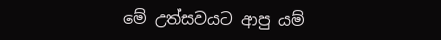මේ උත්සවයට ආපු යම්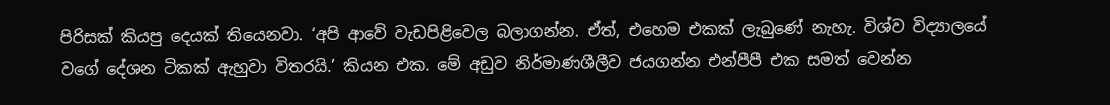පිරිසක් කියපු දෙයක් තියෙනවා. ‘අපි ආවේ වැඩපිළිවෙල බලාගන්න. ඒත්, එහෙම එකක් ලැබුණේ නැහැ. විශ්ව විද්‍යාලයේ වගේ දේශන ටිකක් ඇහුවා විතරයි.’ කියන එක. මේ අඩුව නිර්මාණශීලීව ජයගන්න එන්පීපී එක සමත් වෙන්න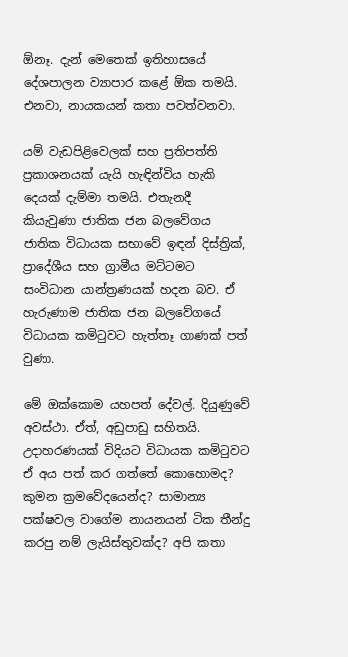ඕනෑ. දැන් මෙතෙක් ඉතිහාසයේ දේශපාලන ව්‍යාපාර කළේ ඕක තමයි. එනවා, නායකයන් කතා පවත්වනවා.

යම් වැඩපිළිවෙලක් සහ ප්‍රතිපත්ති ප්‍රකාශනයක් යැයි හැඳින්විය හැකි දෙයක් දැම්මා තමයි. එතැනදී කියැවුණා ජාතික ජන බලවේගය ජාතික විධායක සභාවේ ඉඳන් දිස්ත්‍රික්, ප්‍රාදේශීය සහ ග්‍රාමීය මට්ටමට සංවිධාන යාන්ත්‍රණයක් හදන බව. ඒ හැරුණාම ජාතික ජන බලවේගයේ විධායක කමිටුවට හැත්තෑ ගාණක් පත් වුණා.

මේ ඔක්කොම යහපත් දේවල්. දියුණුවේ අවස්ථා. ඒත්, අඩුපාඩු සහිතයි. උදාහරණයක් විදියට විධායක කමිටුවට ඒ අය පත් කර ගත්තේ කොහොමද? කුමන ක්‍රමවේදයෙන්ද? සාමාන්‍ය පක්ෂවල වාගේම නායනයන් ටික තීන්දු කරපු නම් ලැයිස්තුවක්ද? අපි කතා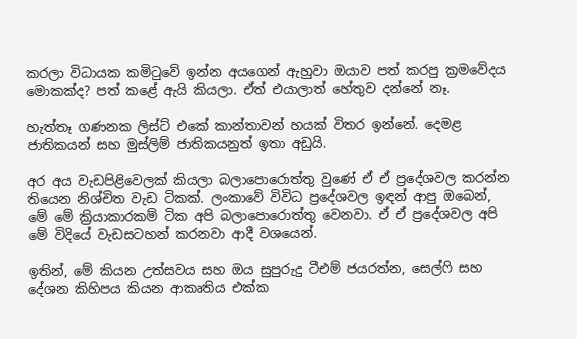කරලා විධායක කමිටුවේ ඉන්න අයගෙන් ඇහුවා ඔයාව පත් කරපු ක්‍රමවේදය මොකක්ද? පත් කළේ ඇයි කියලා. ඒත් එයාලාත් හේතුව දන්නේ නෑ.

හැත්තෑ ගණනක ලිස්ට් එකේ කාන්තාවන් හයක් විතර ඉන්නේ. දෙමළ ජාතිකයන් සහ මුස්ලිම් ජාතිකයනුත් ඉතා අඩුයි.

අර අය වැඩපිළිවෙලක් කියලා බලාපොරොත්තු වුණේ ඒ ඒ ප්‍රදේශවල කරන්න තියෙන නිශ්චිත වැඩ ටිකක්. ලංකාවේ විවිධ ප්‍රදේශවල ඉඳන් ආපු ඔබෙන්, මේ මේ ක්‍රියාකාරකම් ටික අපි බලාපොරොත්තු වෙනවා. ඒ ඒ ප්‍රදේශවල අපි මේ විදියේ වැඩසටහන් කරනවා ආදී වශයෙන්.

ඉතින්, මේ කියන උත්සවය සහ ඔය සුපුරුදු ටීඑම් ජයරත්න, සෙල්ෆි සහ දේශන කිහිපය කියන ආකෘතිය එක්ක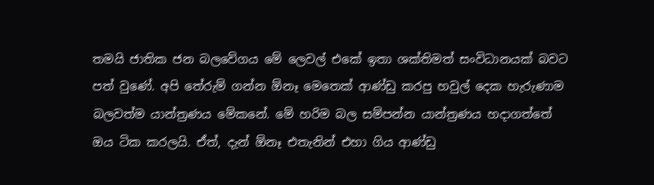තමයි ජාතික ජන බලවේගය මේ ලෙවල් එකේ ඉතා ශක්තිමත් සංවිධානයක් බවට පත් වුණේ. අපි තේරුම් ගන්න ඕනෑ මෙතෙක් ආණ්ඩු කරපු හවුල් දෙක හැරුණාම බලවත්ම යාන්ත්‍රණය මේකනේ. මේ හරිම බල සම්පන්න යාන්ත්‍රණය හදාගත්තේ ඔය ටික කරලයි. ඒත්, දැන් ඕනෑ එතැනින් එහා ගිය ආණ්ඩු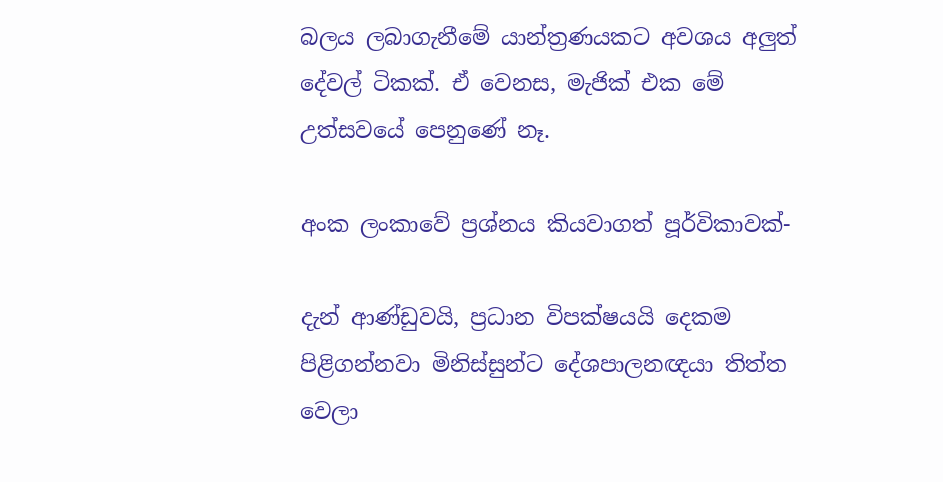බලය ලබාගැනීමේ යාන්ත්‍රණයකට අවශය අලුත් දේවල් ටිකක්. ඒ වෙනස, මැජික් එක මේ උත්සවයේ පෙනුණේ නෑ.

අංක ලංකාවේ ප්‍රශ්නය කියවාගත් පූර්විකාවක්-

දැන් ආණ්ඩුවයි, ප්‍රධාන විපක්ෂයයි දෙකම පිළිගන්නවා මිනිස්සුන්ට දේශපාලනඥයා තිත්ත වෙලා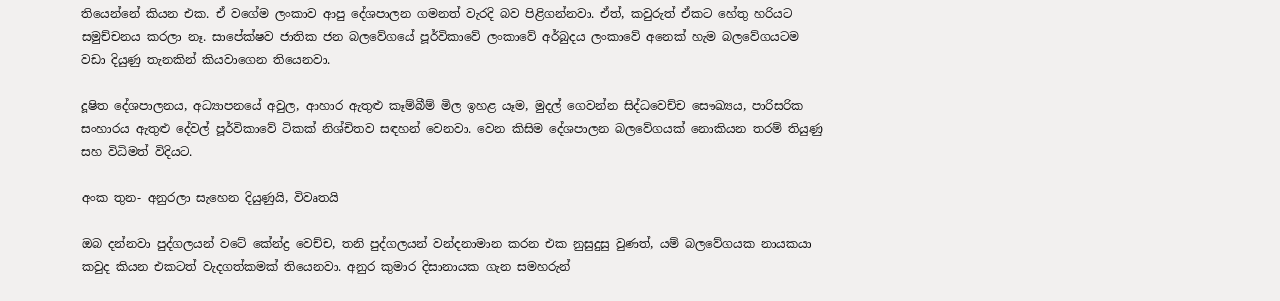තියෙන්නේ කියන එක. ඒ වගේම ලංකාව ආපු දේශපාලන ගමනත් වැරදි බව පිළිගන්නවා. ඒත්, කවුරුත් ඒකට හේතු හරියට සමුච්චනය කරලා නෑ. සාපේක්ෂව ජාතික ජන බලවේගයේ පූර්විකාවේ ලංකාවේ අර්බුදය ලංකාවේ අනෙක් හැම බලවේගයටම වඩා දියුණු තැනකින් කියවාගෙන තියෙනවා.

දූෂිත දේශපාලනය, අධ්‍යාපනයේ අවුල, ආහාර ඇතුළු කෑම්බීම් මිල ඉහළ යෑම, මුදල් ගෙවන්න සිද්ධවෙච්ච සෞඛ්‍යය, පාරිසරික සංහාරය ඇතුළු දේවල් පූර්විකාවේ ටිකක් නිශ්චිතව සඳහන් වෙනවා. වෙන කිසිම දේශපාලන බලවේගයක් නොකියන තරම් තියුණු සහ විධිමත් විදියට.

අංක තුන- අනුරලා සැහෙන දියුණුයි, විවෘතයි

ඔබ දන්නවා පුද්ගලයන් වටේ කේන්ද්‍ර වෙච්ච, තනි පුද්ගලයන් වන්දනාමාන කරන එක නුසුදුසු වුණත්, යම් බලවේගයක නායකයා කවුද කියන එකටත් වැදගත්කමක් තියෙනවා. අනුර කුමාර දිසානායක ගැන සමහරුන්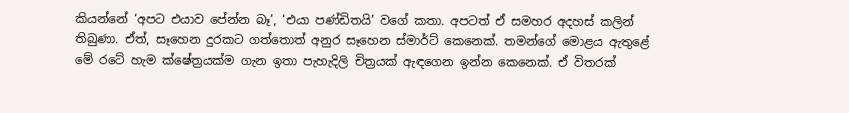කියන්නේ ‘අපට එයාව පේන්න බෑ’, ‘එයා පණ්ඩිතයි’ වගේ කතා. අපටත් ඒ සමහර අදහස් කලින් තිබුණා. ඒත්, සෑහෙන දුරකට ගත්තොත් අනුර සෑහෙන ස්මාර්ට් කෙනෙක්. තමන්ගේ මොළය ඇතුළේ මේ රටේ හැම ක්ෂේත්‍රයක්ම ගැන ඉතා පැහැදිලි චිත්‍රයක් ඇඳගෙන ඉන්න කෙනෙක්. ඒ විතරක්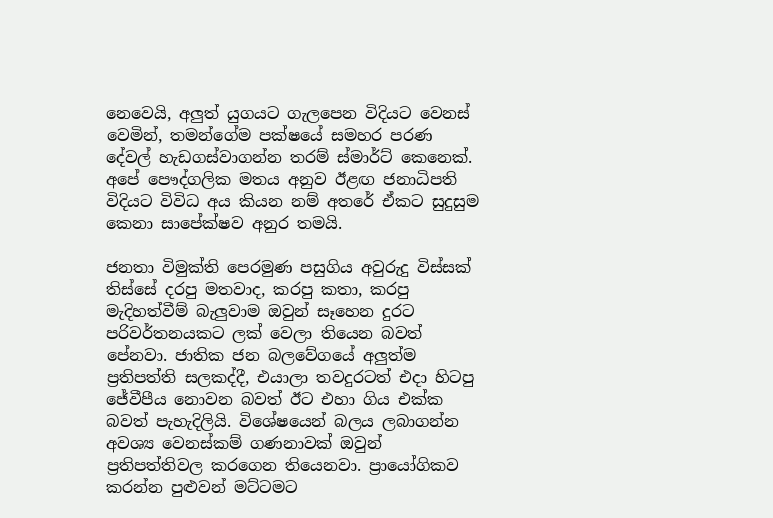නෙවෙයි, අලුත් යුගයට ගැලපෙන විදියට වෙනස් වෙමින්, තමන්ගේම පක්ෂයේ සමහර පරණ දේවල් හැඩගස්වාගන්න තරම් ස්මාර්ට් කෙනෙක්. අපේ පෞද්ගලික මතය අනුව ඊළඟ ජනාධිපති විදියට විවිධ අය කියන නම් අතරේ ඒකට සුදුසුම කෙනා සාපේක්ෂව අනුර තමයි.

ජනතා විමුක්ති පෙරමුණ පසුගිය අවුරුදු විස්සක් තිස්සේ දරපු මතවාද, කරපු කතා, කරපු මැදිහත්වීම් බැලුවාම ඔවුන් සෑහෙන දුරට පරිවර්තනයකට ලක් වෙලා තියෙන බවත් පේනවා. ජාතික ජන බලවේගයේ අලුත්ම ප්‍රතිපත්ති සලකද්දී, එයාලා තවදුරටත් එදා හිටපු ජේවීපීය නොවන බවත් ඊට එහා ගිය එක්ක බවත් පැහැදිලියි. විශේෂයෙන් බලය ලබාගන්න අවශ්‍ය වෙනස්කම් ගණනාවක් ඔවුන් ප්‍රතිපත්තිවල කරගෙන තියෙනවා. ප්‍රායෝගිකව කරන්න පුළුවන් මට්ටමට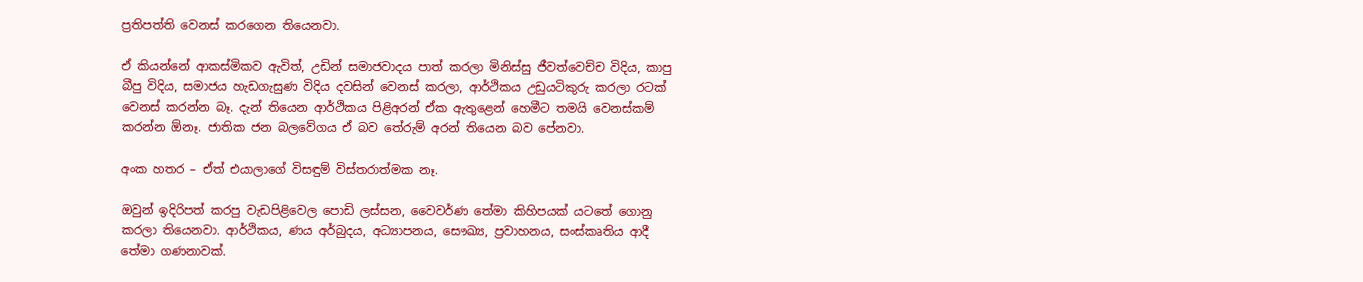ප්‍රතිපත්ති වෙනස් කරගෙන තියෙනවා.

ඒ කියන්නේ ආකස්මිකව ඇවිත්, උඩින් සමාජවාදය පාත් කරලා මිනිස්සු ජීවත්වෙච්ච විදිය, කාපු බීපු විදිය, සමාජය හැඩගැසුණ විදිය දවසින් වෙනස් කරලා, ආර්ථිකය උඩුයටිකුරු කරලා රටක් වෙනස් කරන්න බෑ. දැන් තියෙන ආර්ථිකය පිළිඅරන් ඒක ඇතුළෙන් හෙමීට තමයි වෙනස්කම් කරන්න ඕනෑ. ජාතික ජන බලවේගය ඒ බව තේරුම් අරන් තියෙන බව පේනවා.

අංක හතර – ඒත් එයාලාගේ විසඳුම් විස්තරාත්මක නෑ.

ඔවුන් ඉදිරිපත් කරපු වැඩපිළිවෙල පොඩි ලස්සන, වෛවර්ණ තේමා කිහිපයක් යටතේ ගොනු කරලා තියෙනවා. ආර්ථිකය, ණය අර්බුදය, අධ්‍යාපනය, සෞඛ්‍ය, ප්‍රවාහනය, සංස්කෘතිය ආදී තේමා ගණනාවක්.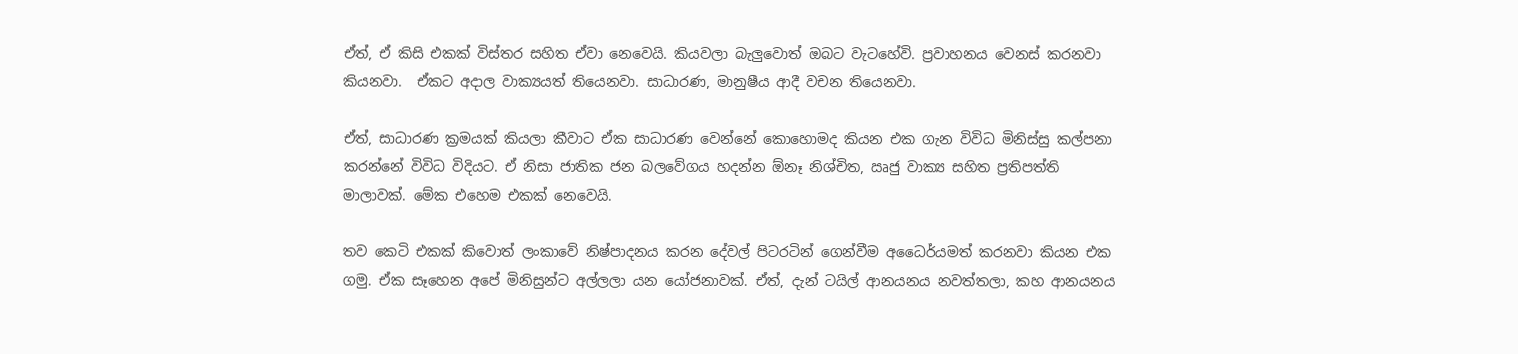ඒත්, ඒ කිසි එකක් විස්තර සහිත ඒවා නෙවෙයි. කියවලා බැලුවොත් ඔබට වැටහේවි. ප්‍රවාහනය වෙනස් කරනවා කියනවා.  ඒකට අදාල වාක්‍යයත් තියෙනවා. සාධාරණ, මානුෂීය ආදී වචන තියෙනවා.

ඒත්, සාධාරණ ක්‍රමයක් කියලා කීවාට ඒක සාධාරණ වෙන්නේ කොහොමද කියන එක ගැන විවිධ මිනිස්සු කල්පනා කරන්නේ විවිධ විදියට. ඒ නිසා ජාතික ජන බලවේගය හදන්න ඕනෑ නිශ්චිත, ඍජු වාක්‍ය සහිත ප්‍රතිපත්ති මාලාවක්. මේක එහෙම එකක් නෙවෙයි.

තව කෙටි එකක් කිවොත් ලංකාවේ නිෂ්පාදනය කරන දේවල් පිටරටින් ගෙන්වීම අධෛර්යමත් කරනවා කියන එක ගමු. ඒක සෑහෙන අපේ මිනිසුන්ට අල්ලලා යන යෝජනාවක්. ඒත්, දැන් ටයිල් ආනයනය නවත්තලා, කහ ආනයනය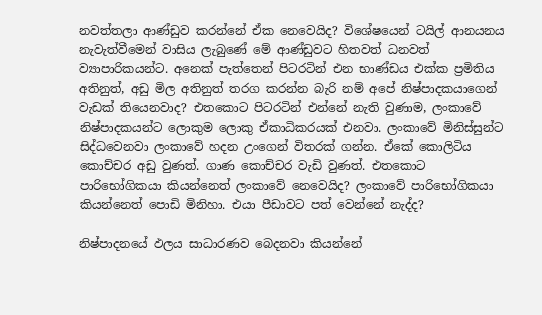නවත්තලා ආණ්ඩුව කරන්නේ ඒක නෙවෙයිද? විශේෂයෙන් ටයිල් ආනයනය නැවැත්වීමෙන් වාසිය ලැබුණේ මේ ආණ්ඩුවට හිතවත් ධනවත් ව්‍යාපාරිකයන්ට. අනෙක් පැත්තෙන් පිටරටින් එන භාණ්ඩය එක්ක ප්‍රමිතිය අතිනුත්, අඩු මිල අතිනුත් තරග කරන්න බැරි නම් අපේ නිෂ්පාදකයාගෙන් වැඩක් තියෙනවාද? එතකොට පිටරටින් එන්නේ නැති වුණාම, ලංකාවේ නිෂ්පාදකයන්ට ලොකුම ලොකු ඒකාධිකරයක් එනවා. ලංකාවේ මිනිස්සුන්ට සිද්ධවෙනවා ලංකාවේ හදන උංගෙන් විතරක් ගන්න. ඒකේ කොලිටිය කොච්චර අඩු වුණත්. ගාණ කොච්චර වැඩි වුණත්. එතකොට පාරිභෝගිකයා කියන්නෙත් ලංකාවේ නෙවෙයිද? ලංකාවේ පාරිභෝගිකයා කියන්නෙත් පොඩි මිනිහා. එයා පීඩාවට පත් වෙන්නේ නැද්ද?

නිෂ්පාදනයේ ඵලය සාධාරණව බෙදනවා කියන්නේ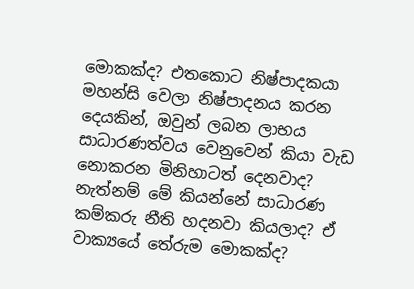මොකක්ද? එතකොට නිෂ්පාදකයා මහන්සි වෙලා නිෂ්පාදනය කරන දෙයකින්, ඔවුන් ලබන ලාභය සාධාරණත්වය වෙනුවෙන් කියා වැඩ නොකරන මිනිහාටත් දෙනවාද? නැත්නම් මේ කියන්නේ සාධාරණ කම්කරු නීති හදනවා කියලාද? ඒ වාක්‍යයේ තේරුම මොකක්ද?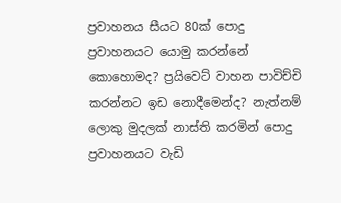ප්‍රවාහනය සීයට 80ක් පොදු ප්‍රවාහනයට යොමු කරන්නේ කොහොමද? ප්‍රයිවෙට් වාහන පාවිච්චි කරන්නට ඉඩ නොදීමෙන්ද? නැත්නම් ලොකු මුදලක් නාස්ති කරමින් පොදු ප්‍රවාහනයට වැඩි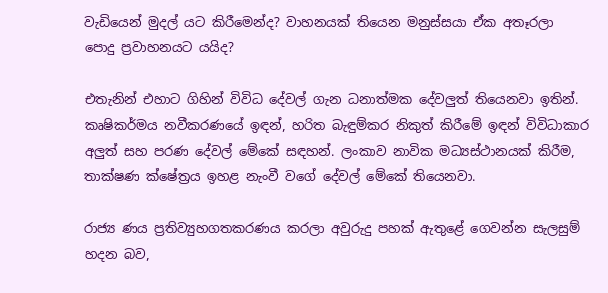වැඩියෙන් මුදල් යට කිරීමෙන්ද? වාහනයක් තියෙන මනුස්සයා ඒක අතෑරලා පොදු ප්‍රවාහනයට යයිද?

එතැනින් එහාට ගිහින් විවිධ දේවල් ගැන ධනාත්මක දේවලුත් තියෙනවා ඉතින්. කෘෂිකර්මය නවීකරණයේ ඉඳන්, හරිත බැඳුම්කර නිකුත් කිරීමේ ඉඳන් විවිධාකාර අලුත් සහ පරණ දේවල් මේකේ සඳහන්. ලංකාව නාවික මධ්‍යස්ථානයක් කිරීම, තාක්ෂණ ක්ෂේත්‍රය ඉහළ නැංවී වගේ දේවල් මේකේ තියෙනවා.

රාජ්‍ය ණය ප්‍රතිව්‍යුහගතකරණය කරලා අවුරුදු පහක් ඇතුළේ ගෙවන්න සැලසුම් හදන බව,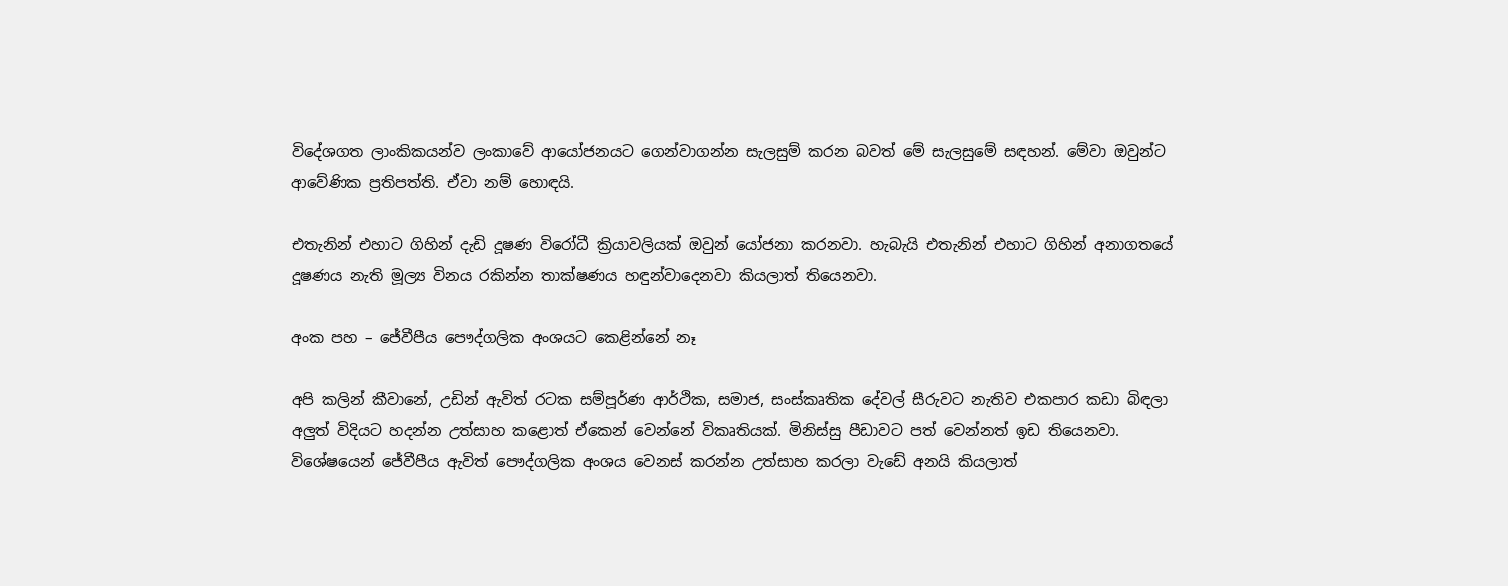විදේශගත ලාංකිකයන්ව ලංකාවේ ආයෝජනයට ගෙන්වාගන්න සැලසුම් කරන බවත් මේ සැලසුමේ සඳහන්. මේවා ඔවුන්ට ආවේණික ප්‍රතිපත්ති. ඒවා නම් හොඳයි.

එතැනින් එහාට ගිහින් දැඩි දූෂණ විරෝධී ක්‍රියාවලියක් ඔවුන් යෝජනා කරනවා. හැබැයි එතැනින් එහාට ගිහින් අනාගතයේ දූෂණය නැති මූල්‍ය විනය රකින්න තාක්ෂණය හඳුන්වාදෙනවා කියලාත් තියෙනවා.

අංක පහ – ජේවීපීය පෞද්ගලික අංශයට කෙළින්නේ නෑ

අපි කලින් කීවානේ, උඩින් ඇවිත් රටක සම්පූර්ණ ආර්ථික, සමාජ, සංස්කෘතික දේවල් සීරුවට නැතිව එකපාර කඩා බිඳලා අලුත් විදියට හදන්න උත්සාහ කළොත් ඒකෙන් වෙන්නේ විකෘතියක්. මිනිස්සු පීඩාවට පත් වෙන්නත් ඉඩ තියෙනවා. විශේෂයෙන් ජේවීපීය ඇවිත් පෞද්ගලික අංශය වෙනස් කරන්න උත්සාහ කරලා වැඩේ අනයි කියලාත්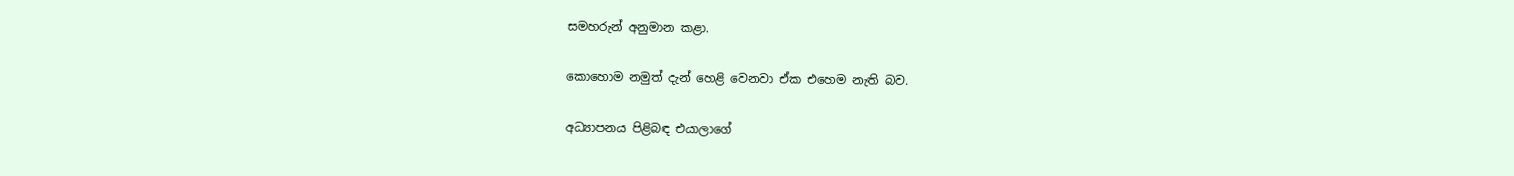සමහරුන් අනුමාන කළා.

කොහොම නමුත් දැන් හෙළි වෙනවා ඒක එහෙම නැති බව.

අධ්‍යාපනය පිළිබඳ එයාලාගේ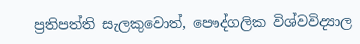ප්‍රතිපත්ති සැලකුවොත්, පෞද්ගලික විශ්වවිද්‍යාල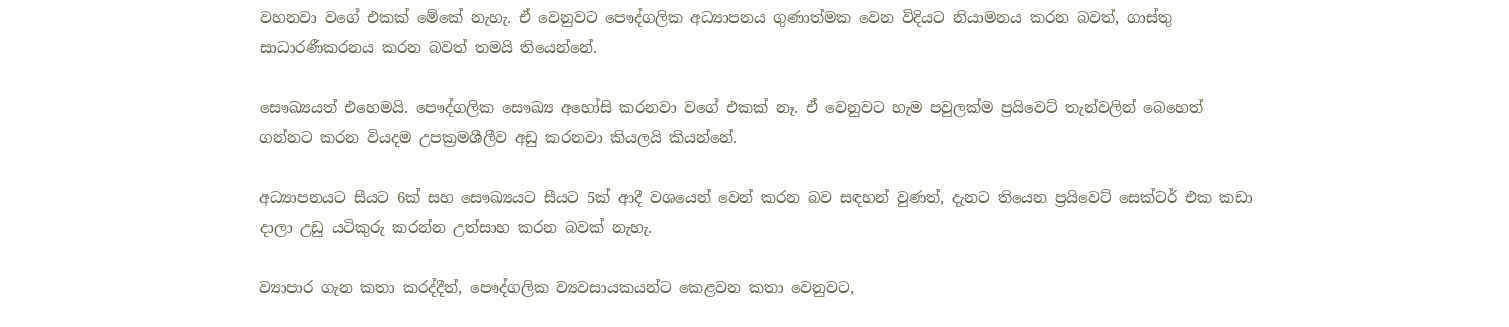වහනවා වගේ එකක් මේකේ නැහැ. ඒ වෙනුවට පෞද්ගලික අධ්‍යාපනය ගුණාත්මක වෙන විදියට නියාමනය කරන බවත්, ගාස්තු සාධාරණීකරනය කරන බවත් තමයි තියෙන්නේ.

සෞඛ්‍යයත් එහෙමයි. පෞද්ගලික සෞඛ්‍ය අහෝසි කරනවා වගේ එකක් නෑ. ඒ වෙනුවට හැම පවුලක්ම ප්‍රයිවෙට් තැන්වලින් බෙහෙත් ගන්නට කරන වියදම උපක්‍රමශීලීව අඩු කරනවා කියලයි කියන්නේ.

අධ්‍යාපනයට සීයට 6ක් සහ සෞඛ්‍යයට සීයට 5ක් ආදී වශයෙන් වෙන් කරන බව සඳහන් වුණත්, දැනට තියෙන ප්‍රයිවෙට් සෙක්ටර් එක කඩා දාලා උඩු යටිකුරු කරන්න උත්සාහ කරන බවක් නැහැ.

ව්‍යාපාර ගැන කතා කරද්දීත්, පෞද්ගලික ව්‍යවසායකයන්ට කෙළවන කතා වෙනුවට,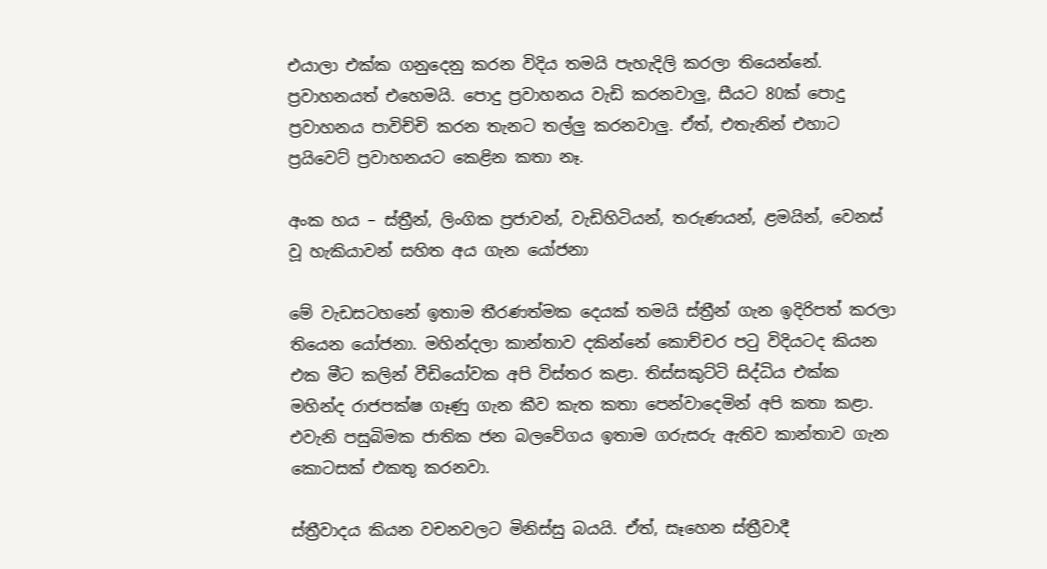එයාලා එක්ක ගනුදෙනු කරන විදිය තමයි පැහැදිලි කරලා තියෙන්නේ. ප්‍රවාහනයත් එහෙමයි. පොදු ප්‍රවාහනය වැඩි කරනවාලු, සීයට 80ක් පොදු ප්‍රවාහනය පාවිච්චි කරන තැනට තල්ලු කරනවාලු. ඒත්, එතැනින් එහාට ප්‍රයිවෙට් ප්‍රවාහනයට කෙළින කතා නෑ.

අංක හය – ස්ත්‍රීන්, ලිංගික ප්‍රජාවන්, වැඩිහිටියන්, තරුණයන්, ළමයින්, වෙනස් වූ හැකියාවන් සහිත අය ගැන යෝජනා

මේ වැඩසටහනේ ඉතාම තීරණත්මක දෙයක් තමයි ස්ත්‍රීන් ගැන ඉදිරිපත් කරලා තියෙන යෝජනා. මහින්දලා කාන්තාව දකින්නේ කොච්චර පටු විදියටද කියන එක මීට කලින් වීඩියෝවක අපි විස්තර කළා. තිස්සකුට්ටි සිද්ධිය එක්ක මහින්ද රාජපක්ෂ ගෑණු ගැන කීව කැත කතා පෙන්වාදෙමින් අපි කතා කළා. එවැනි පසුබිමක ජාතික ජන බලවේගය ඉතාම ගරුසරු ඇතිව කාන්තාව ගැන කොටසක් එකතු කරනවා.

ස්ත්‍රීවාදය කියන වචනවලට මිනිස්සු බයයි. ඒත්, සෑහෙන ස්ත්‍රීවාදී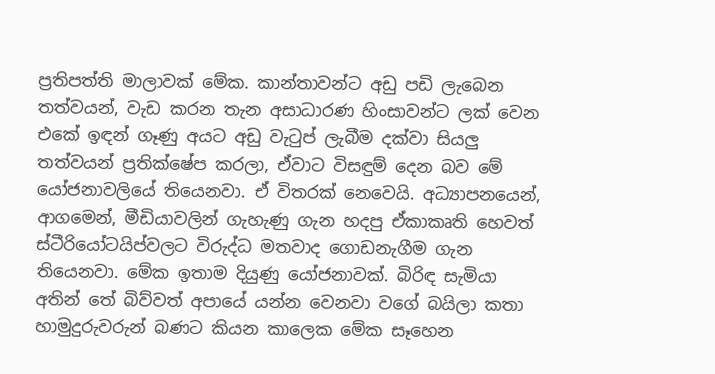ප්‍රතිපත්ති මාලාවක් මේක. කාන්තාවන්ට අඩු පඩි ලැබෙන තත්වයන්, වැඩ කරන තැන අසාධාරණ හිංසාවන්ට ලක් වෙන එකේ ඉඳන් ගෑණු අයට අඩු වැටුප් ලැබීම දක්වා සියලු තත්වයන් ප්‍රතික්ෂේප කරලා, ඒවාට විසඳුම් දෙන බව මේ යෝජනාවලියේ තියෙනවා. ඒ විතරක් නෙවෙයි. අධ්‍යාපනයෙන්, ආගමෙන්, මීඩියාවලින් ගැහැණු ගැන හදපු ඒකාකෘති හෙවත් ස්ටීරියෝටයිප්වලට විරුද්ධ මතවාද ගොඩනැගීම ගැන තියෙනවා. මේක ඉතාම දියුණු යෝජනාවක්. බිරිඳ සැමියා අතින් තේ බිව්වත් අපායේ යන්න වෙනවා වගේ බයිලා කතා හාමුදුරුවරුන් බණට කියන කාලෙක මේක සෑහෙන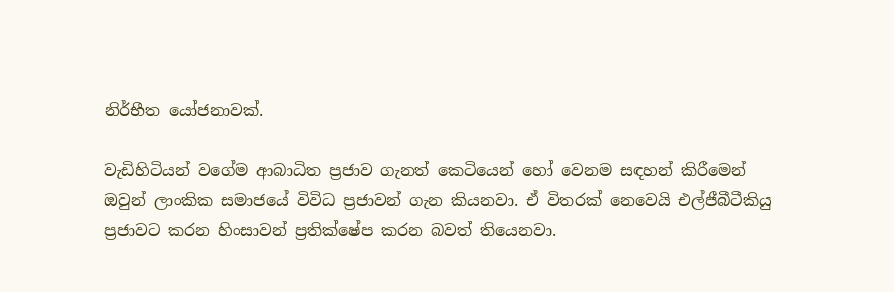නිර්භීත යෝජනාවක්.

වැඩිහිටියන් වගේම ආබාධිත ප්‍රජාව ගැනත් කෙටියෙන් හෝ වෙනම සඳහන් කිරීමෙන් ඔවුන් ලාංකික සමාජයේ විවිධ ප්‍රජාවන් ගැන කියනවා. ඒ විතරක් නෙවෙයි එල්ජීබීටීකියු ප්‍රජාවට කරන හිංසාවන් ප්‍රතික්ෂේප කරන බවත් තියෙනවා.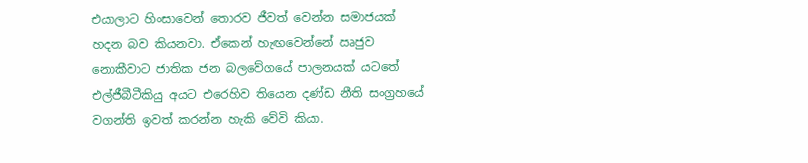එයාලාට හිංසාවෙන් තොරව ජීවත් වෙන්න සමාජයක් හදන බව කියනවා. ඒකෙන් හැඟවෙන්නේ ඍජුව නොකීවාට ජාතික ජන බලවේගයේ පාලනයක් යටතේ එල්ජීබීටීකියු අයට එරෙහිව තියෙන දණ්ඩ නීති සංග්‍රහයේ වගන්ති ඉවත් කරන්න හැකි වේවි කියා.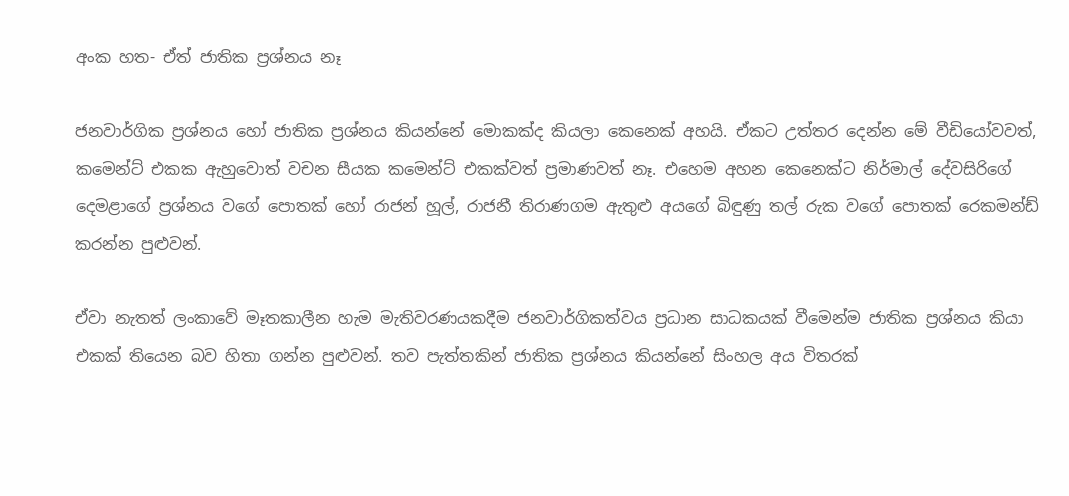අංක හත- ඒත් ජාතික ප්‍රශ්නය නෑ

ජනවාර්ගික ප්‍රශ්නය හෝ ජාතික ප්‍රශ්නය කියන්නේ මොකක්ද කියලා කෙනෙක් අහයි. ඒකට උත්තර දෙන්න මේ වීඩියෝවවත්, කමෙන්ට් එකක ඇහුවොත් වචන සීයක කමෙන්ට් එකක්වත් ප්‍රමාණවත් නෑ. එහෙම අහන කෙනෙක්ට නිර්මාල් දේවසිරිගේ දෙමළාගේ ප්‍රශ්නය වගේ පොතක් හෝ රාජන් හූල්, රාජනී තිරාණගම ඇතුළු අයගේ බිඳුණු තල් රුක වගේ පොතක් රෙකමන්ඩ් කරන්න පුළුවන්.

ඒවා නැතත් ලංකාවේ මෑතකාලීන හැම මැතිවරණයකදීම ජනවාර්ගිකත්වය ප්‍රධාන සාධකයක් වීමෙන්ම ජාතික ප්‍රශ්නය කියා එකක් තියෙන බව හිතා ගන්න පුළුවන්. තව පැත්තකින් ජාතික ප්‍රශ්නය කියන්නේ සිංහල අය විතරක්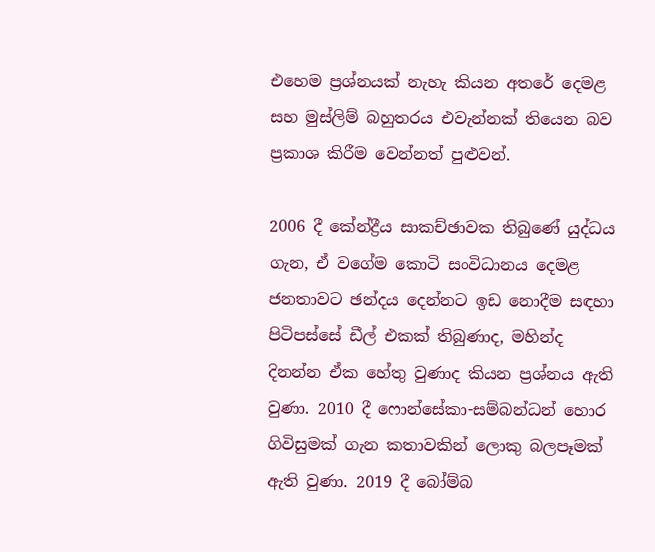එහෙම ප්‍රශ්නයක් නැහැ කියන අතරේ දෙමළ සහ මුස්ලිම් බහුතරය එවැන්නක් තියෙන බව ප්‍රකාශ කිරීම වෙන්නත් පුළුවන්.

2006 දී කේන්ද්‍රීය සාකච්ඡාවක තිබුණේ යුද්ධය ගැන, ඒ වගේම කොටි සංවිධානය දෙමළ ජනතාවට ඡන්දය දෙන්නට ඉඩ නොදීම සඳහා පිටිපස්සේ ඩීල් එකක් තිබුණාද, මහින්ද දිනන්න ඒක හේතු වුණාද කියන ප්‍රශ්නය ඇති වුණා. 2010 දී ෆොන්සේකා-සම්බන්ධන් හොර ගිවිසුමක් ගැන කතාවකින් ලොකු බලපෑමක් ඇති වුණා. 2019 දී බෝම්බ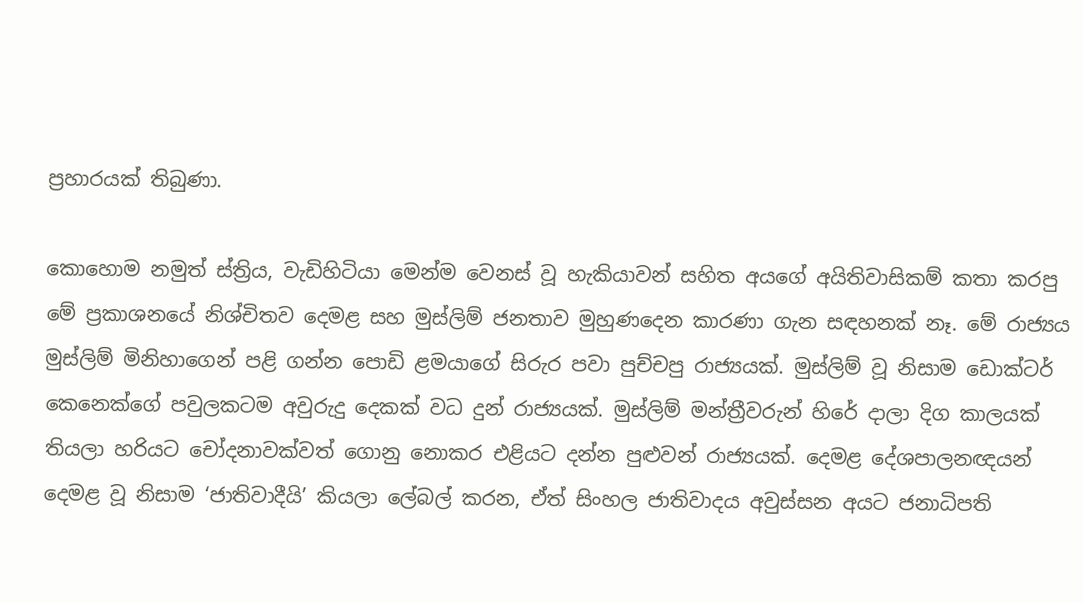ප්‍රහාරයක් තිබුණා.

කොහොම නමුත් ස්ත්‍රිය, වැඩිහිටියා මෙන්ම වෙනස් වූ හැකියාවන් සහිත අයගේ අයිතිවාසිකම් කතා කරපු මේ ප්‍රකාශනයේ නිශ්චිතව දෙමළ සහ මුස්ලිම් ජනතාව මුහුණදෙන කාරණා ගැන සඳහනක් නෑ. මේ රාජ්‍යය මුස්ලිම් මිනිහාගෙන් පළි ගන්න පොඩි ළමයාගේ සිරුර පවා පුච්චපු රාජ්‍යයක්. මුස්ලිම් වූ නිසාම ඩොක්ටර් කෙනෙක්ගේ පවුලකටම අවුරුදු දෙකක් වධ දුන් රාජ්‍යයක්. මුස්ලිම් මන්ත්‍රීවරුන් හිරේ දාලා දිග කාලයක් තියලා හරියට චෝදනාවක්වත් ගොනු නොකර එළියට දන්න පුළුවන් රාජ්‍යයක්. දෙමළ දේශපාලනඥයන් දෙමළ වූ නිසාම ‘ජාතිවාදීයි’ කියලා ලේබල් කරන, ඒත් සිංහල ජාතිවාදය අවුස්සන අයට ජනාධිපති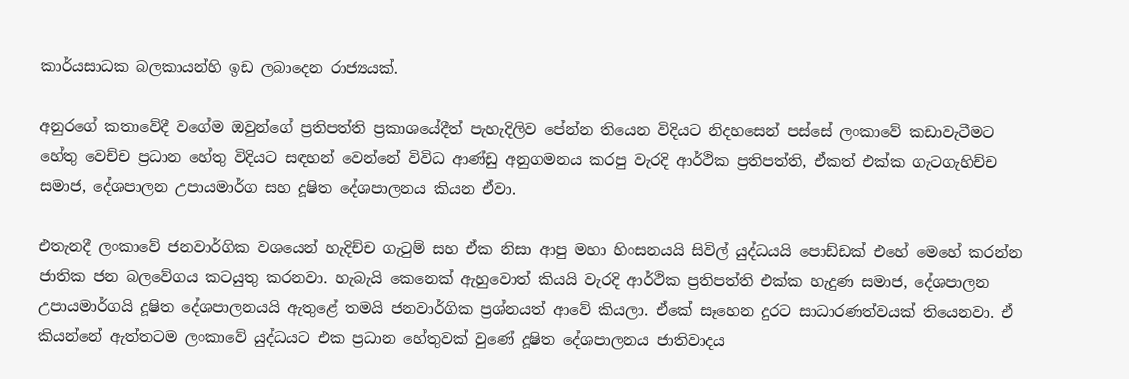කාර්යසාධක බලකායන්හි ඉඩ ලබාදෙන රාජ්‍යයක්.

අනුරගේ කතාවේදී වගේම ඔවුන්ගේ ප්‍රතිපත්ති ප්‍රකාශයේදීත් පැහැදිලිව පේන්න තියෙන විදියට නිදහසෙන් පස්සේ ලංකාවේ කඩාවැටීමට හේතු වෙච්ච ප්‍රධාන හේතු විදියට සඳහන් වෙන්නේ විවිධ ආණ්ඩු අනුගමනය කරපු වැරදි ආර්ථික ප්‍රතිපත්ති, ඒකත් එක්ක ගැටගැහිච්ච සමාජ, දේශපාලන උපායමාර්ග සහ දූෂිත දේශපාලනය කියන ඒවා.

එතැනදී ලංකාවේ ජනවාර්ගික වශයෙන් හැදිච්ච ගැටුම් සහ ඒක නිසා ආපු මහා හිංසනයයි සිවිල් යුද්ධයයි පොඩ්ඩක් එහේ මෙහේ කරන්න ජාතික ජන බලවේගය කටයුතු කරනවා. හැබැයි කෙනෙක් ඇහුවොත් කියයි වැරදි ආර්ථික ප්‍රතිපත්ති එක්ක හැදුණ සමාජ, දේශපාලන උපායමාර්ගයි දූෂිත දේශපාලනයයි ඇතුළේ තමයි ජනවාර්ගික ප්‍රශ්නයත් ආවේ කියලා. ඒකේ සෑහෙන දුරට සාධාරණත්වයක් තියෙනවා. ඒ කියන්නේ ඇත්තටම ලංකාවේ යුද්ධයට එක ප්‍රධාන හේතුවක් වුණේ දූෂිත දේශපාලනය ජාතිවාදය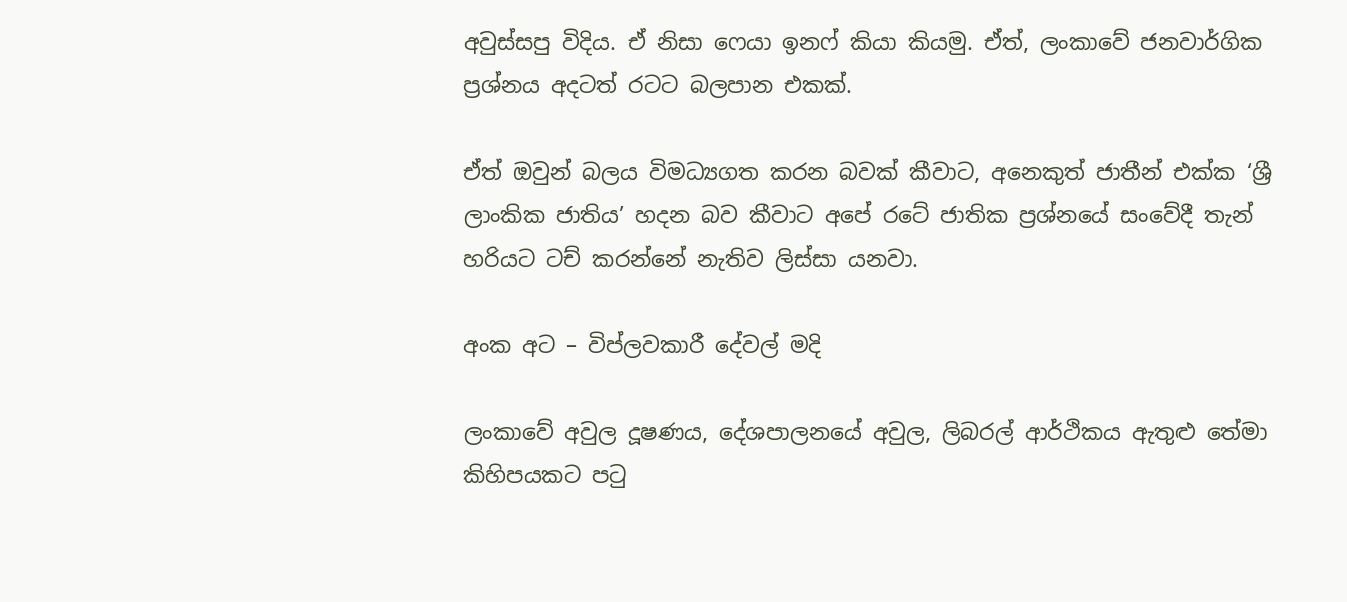අවුස්සපු විදිය. ඒ නිසා ෆෙයා ඉනෆ් කියා කියමු. ඒත්, ලංකාවේ ජනවාර්ගික ප්‍රශ්නය අදටත් රටට බලපාන එකක්.

ඒත් ඔවුන් බලය විමධ්‍යගත කරන බවක් කීවාට, අනෙකුත් ජාතීන් එක්ක ‘ශ්‍රී ලාංකික ජාතිය’ හදන බව කීවාට අපේ රටේ ජාතික ප්‍රශ්නයේ සංවේදී තැන් හරියට ටච් කරන්නේ නැතිව ලිස්සා යනවා.

අංක අට – විප්ලවකාරී දේවල් මදි

ලංකාවේ අවුල දූෂණය, දේශපාලනයේ අවුල, ලිබරල් ආර්ථිකය ඇතුළු තේමා කිහිපයකට පටු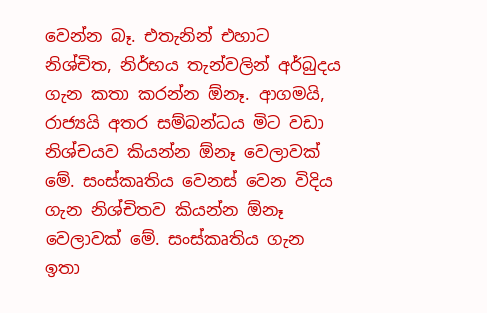වෙන්න බෑ. එතැනින් එහාට නිශ්චිත, නිර්භය තැන්වලින් අර්බුදය ගැන කතා කරන්න ඕනෑ. ආගමයි, රාජ්‍යයි අතර සම්බන්ධය මිට වඩා නිශ්චයව කියන්න ඕනෑ වෙලාවක් මේ. සංස්කෘතිය වෙනස් වෙන විදිය ගැන නිශ්චිතව කියන්න ඕනෑ වෙලාවක් මේ. සංස්කෘතිය ගැන ඉතා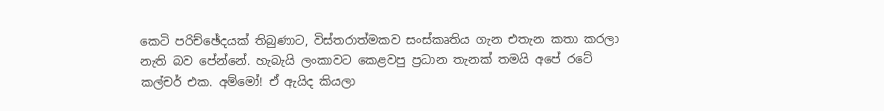කෙටි පරිච්ඡේදයක් තිබුණාට, විස්තරාත්මකව සංස්කෘතිය ගැන එතැන කතා කරලා නැති බව පේන්නේ. හැබැයි ලංකාවට කෙළවපු ප්‍රධාන තැනක් තමයි අපේ රටේ කල්චර් එක. අම්මෝ! ඒ ඇයිද කියලා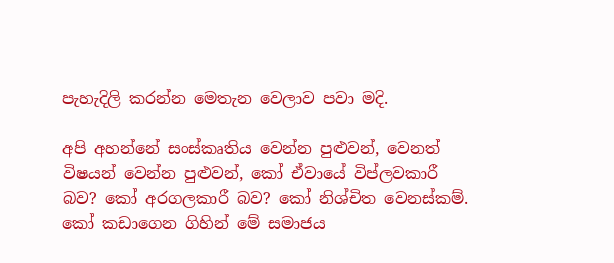පැහැදිලි කරන්න මෙතැන වෙලාව පවා මදි.

අපි අහන්නේ සංස්කෘතිය වෙන්න පුළුවන්, වෙනත් විෂයන් වෙන්න පුළුවන්, කෝ ඒවායේ විප්ලවකාරී බව? කෝ අරගලකාරී බව? කෝ නිශ්චිත වෙනස්කම්. කෝ කඩාගෙන ගිහින් මේ සමාජය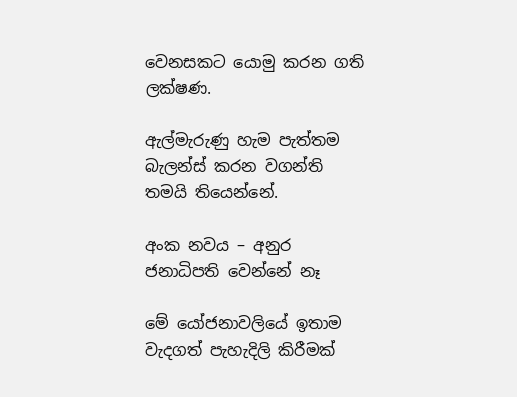වෙනසකට යොමු කරන ගති ලක්ෂණ.

ඇල්මැරුණු හැම පැත්තම බැලන්ස් කරන වගන්ති තමයි තියෙන්නේ.

අංක නවය – අනුර ජනාධිපති වෙන්නේ නෑ

මේ යෝජනාවලියේ ඉතාම වැදගත් පැහැදිලි කිරීමක්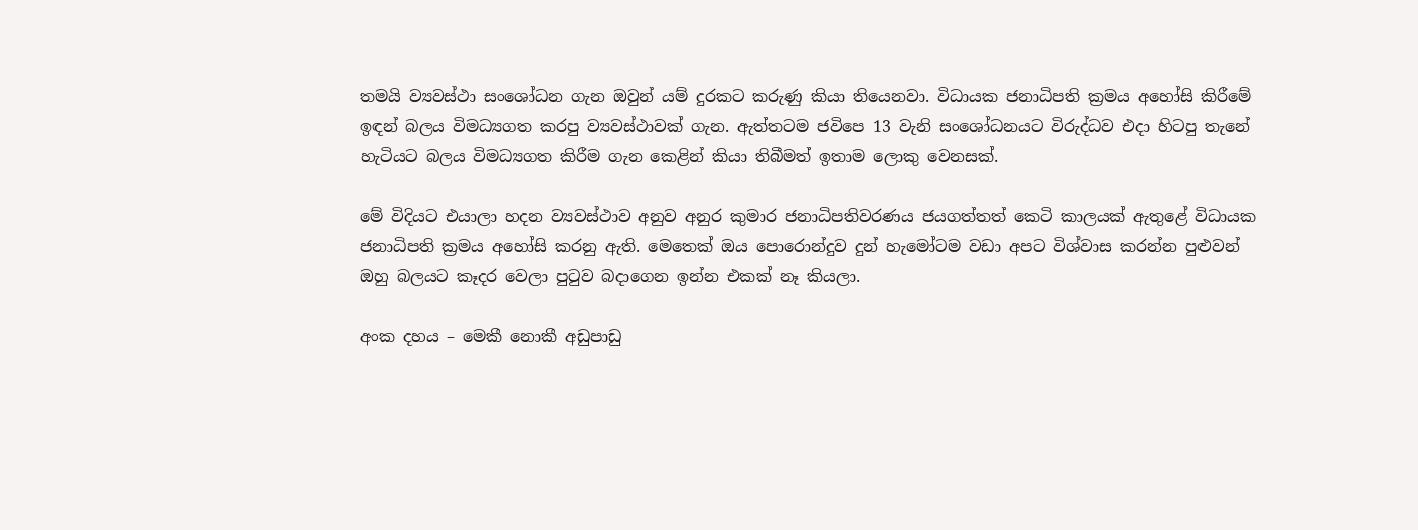තමයි ව්‍යවස්ථා සංශෝධන ගැන ඔවුන් යම් දුරකට කරුණු කියා තියෙනවා. විධායක ජනාධිපති ක්‍රමය අහෝසි කිරීමේ ඉඳන් බලය විමධ්‍යගත කරපු ව්‍යවස්ථාවක් ගැන. ඇත්තටම ජවිපෙ 13 වැනි සංශෝධනයට විරුද්ධව එදා හිටපු තැනේ හැටියට බලය විමධ්‍යගත කිරීම ගැන කෙළින් කියා තිබීමත් ඉතාම ලොකු වෙනසක්.

මේ විදියට එයාලා හදන ව්‍යවස්ථාව අනුව අනුර කුමාර ජනාධිපතිවරණය ජයගත්තත් කෙටි කාලයක් ඇතුළේ විධායක ජනාධිපති ක්‍රමය අහෝසි කරනු ඇති. මෙතෙක් ඔය පොරොන්දුව දුන් හැමෝටම වඩා අපට විශ්වාස කරන්න පුළුවන් ඔහු බලයට කෑදර වෙලා පුටුව බදාගෙන ඉන්න එකක් නෑ කියලා.

අංක දහය – මෙකී නොකී අඩුපාඩු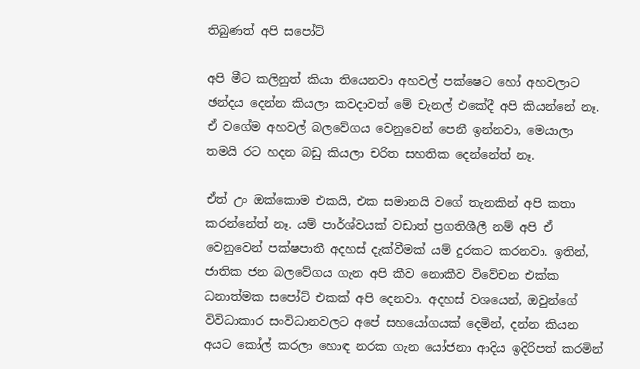තිබුණත් අපි සපෝට්

අපි මීට කලිනුත් කියා තියෙනවා අහවල් පක්ෂෙට හෝ අහවලාට ඡන්දය දෙන්න කියලා කවදාවත් මේ චැනල් එකේදී අපි කියන්නේ නෑ. ඒ වගේම අහවල් බලවේගය වෙනුවෙන් පෙනී ඉන්නවා, මෙයාලා තමයි රට හදන බඩු කියලා චරිත සහතික දෙන්නේත් නෑ.

ඒත් උං ඔක්කොම එකයි, එක සමානයි වගේ තැනකින් අපි කතා කරන්නේත් නෑ. යම් පාර්ශ්වයක් වඩාත් ප්‍රගතිශීලී නම් අපි ඒ වෙනුවෙන් පක්ෂපාතී අදහස් දැක්වීමක් යම් දුරකට කරනවා. ඉතින්, ජාතික ජන බලවේගය ගැන අපි කීව නොකීව විවේචන එක්ක ධනාත්මක සපෝට් එකක් අපි දෙනවා. අදහස් වශයෙන්, ඔවුන්ගේ විවිධාකාර සංවිධානවලට අපේ සහයෝගයක් දෙමින්, දන්න කියන අයට කෝල් කරලා හොඳ නරක ගැන යෝජනා ආදිය ඉදිරිපත් කරමින්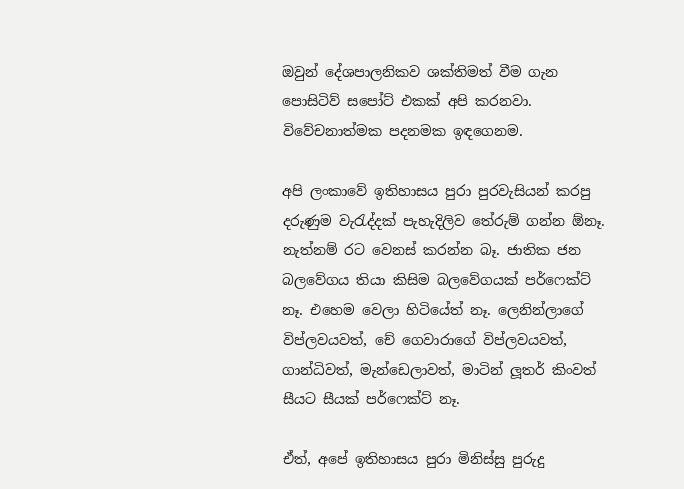ඔවුන් දේශපාලනිකව ශක්තිමත් වීම ගැන පොසිටිව් සපෝට් එකක් අපි කරනවා. විවේචනාත්මක පදනමක ඉඳගෙනම.

අපි ලංකාවේ ඉතිහාසය පුරා පුරවැසියන් කරපු දරුණුම වැරැද්දක් පැහැදිලිව තේරුම් ගන්න ඕනෑ. නැත්නම් රට වෙනස් කරන්න බෑ. ජාතික ජන බලවේගය තියා කිසිම බලවේගයක් පර්ෆෙක්ට් නෑ. එහෙම වෙලා හිටියේත් නෑ. ලෙනින්ලාගේ විප්ලවයවත්, චේ ගෙවාරාගේ විප්ලවයවත්, ගාන්ධිවත්, මැන්ඩෙලාවත්, මාටින් ලූතර් කිංවත් සීයට සීයක් පර්ෆෙක්ට් නෑ.

ඒත්, අපේ ඉතිහාසය පුරා මිනිස්සු පුරුදු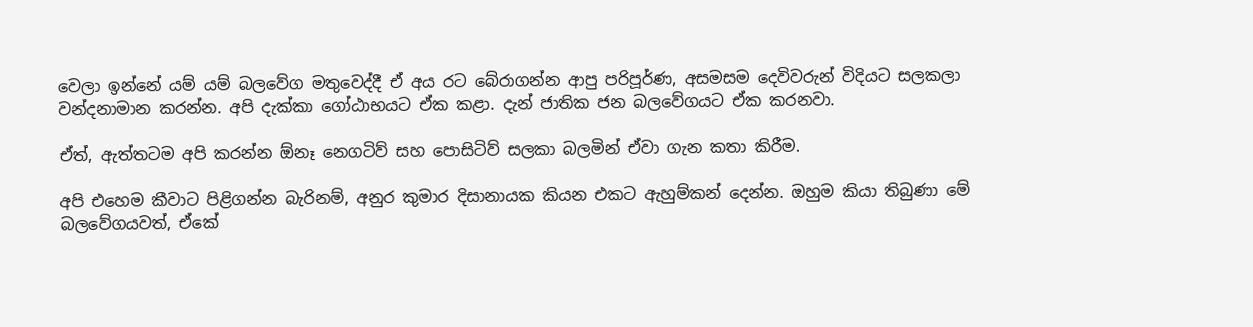වෙලා ඉන්නේ යම් යම් බලවේග මතුවෙද්දී ඒ අය රට බේරාගන්න ආපු පරිපූර්ණ, අසමසම දෙවිවරුන් විදියට සලකලා වන්දනාමාන කරන්න. අපි දැක්කා ගෝඨාභයට ඒක කළා. දැන් ජාතික ජන බලවේගයට ඒක කරනවා.

ඒත්, ඇත්තටම අපි කරන්න ඕනෑ නෙගටිව් සහ පොසිටිව් සලකා බලමින් ඒවා ගැන කතා කිරීම.

අපි එහෙම කීවාට පිළිගන්න බැරිනම්, අනුර කුමාර දිසානායක කියන එකට ඇහුම්කන් දෙන්න. ඔහුම කියා තිබුණා මේ බලවේගයවත්, ඒකේ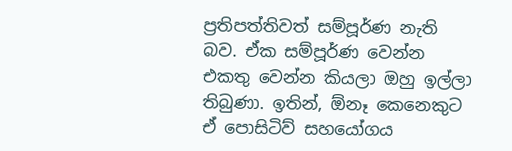ප්‍රතිපත්තිවත් සම්පූර්ණ නැති බව. ඒක සම්පූර්ණ වෙන්න එකතු වෙන්න කියලා ඔහු ඉල්ලා තිබුණා. ඉතින්, ඕනෑ කෙනෙකුට ඒ පොසිටිව් සහයෝගය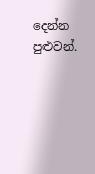දෙන්න පුළුවන්.